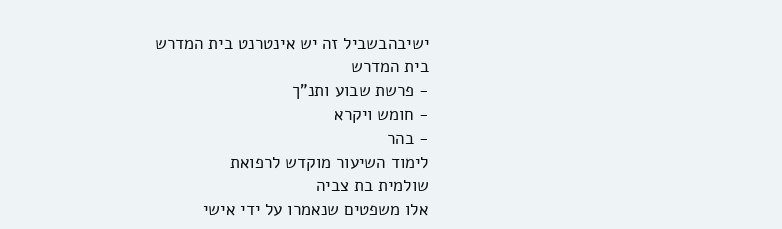ישיבהבשביל זה יש אינטרנט בית המדרש
בית המדרש
- פרשת שבוע ותנ"ך
- חומש ויקרא
- בהר
לימוד השיעור מוקדש לרפואת
שולמית בת צביה
אלו משפטים שנאמרו על ידי אישי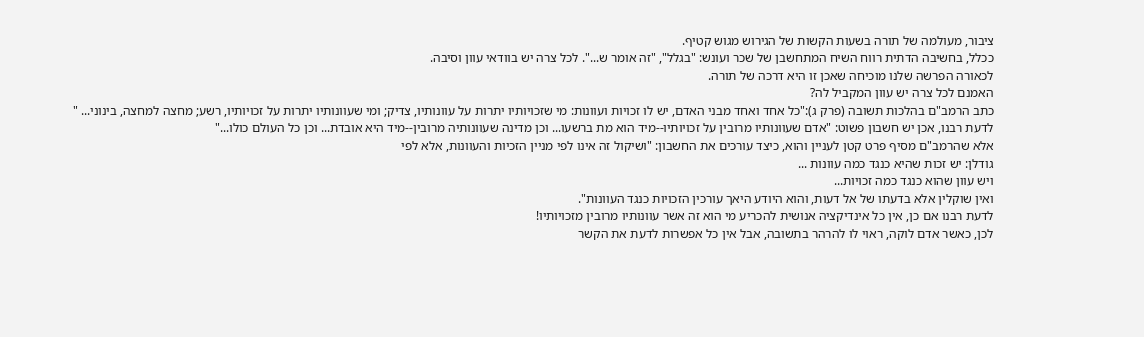ציבור, מעולמה של תורה בשעות הקשות של הגירוש מגוש קטיף.
ככלל, בחשיבה הדתית רווח השיח המתחשבן של שכר ועונש: "בגלל", "זה אומר ש...". לכל צרה יש בוודאי עוון וסיבה.
לכאורה הפרשה שלנו מוכיחה שאכן זו היא דרכה של תורה.
האמנם לכל צרה יש עוון המקביל לה?
כתב הרמב"ם בהלכות תשובה (פרק ג):"כל אחד ואחד מבני האדם, יש לו זכויות ועוונות: מי שזכויותיו יתרות על עוונותיו, צדיק; ומי שעוונותיו יתרות על זכויותיו, רשע; מחצה למחצה, בינוני... "
לדעת רבנו, אכן יש חשבון פשוט: "אדם שעוונותיו מרובין על זכויותיו--מיד הוא מת ברשעו... וכן מדינה שעוונותיה מרובין--מיד היא אובדת... וכן כל העולם כולו..."
אלא שהרמב"ם מסיף פרט קטן לעניין והוא, כיצד עורכים את החשבון: "ושיקול זה אינו לפי מניין הזכיות והעוונות, אלא לפי
גודלן: יש זכות שהיא כנגד כמה עוונות ...
ויש עוון שהוא כנגד כמה זכויות...
ואין שוקלין אלא בדעתו של אל דעות, והוא היודע היאך עורכין הזכויות כנגד העוונות".
לדעת רבנו אם כן, אין כל אינדיקציה אנושית להכריע מי הוא זה אשר עוונותיו מרובין מזכויותיו!
לכן, כאשר אדם לוקה, ראוי לו להרהר בתשובה, אבל אין כל אפשרות לדעת את הקשר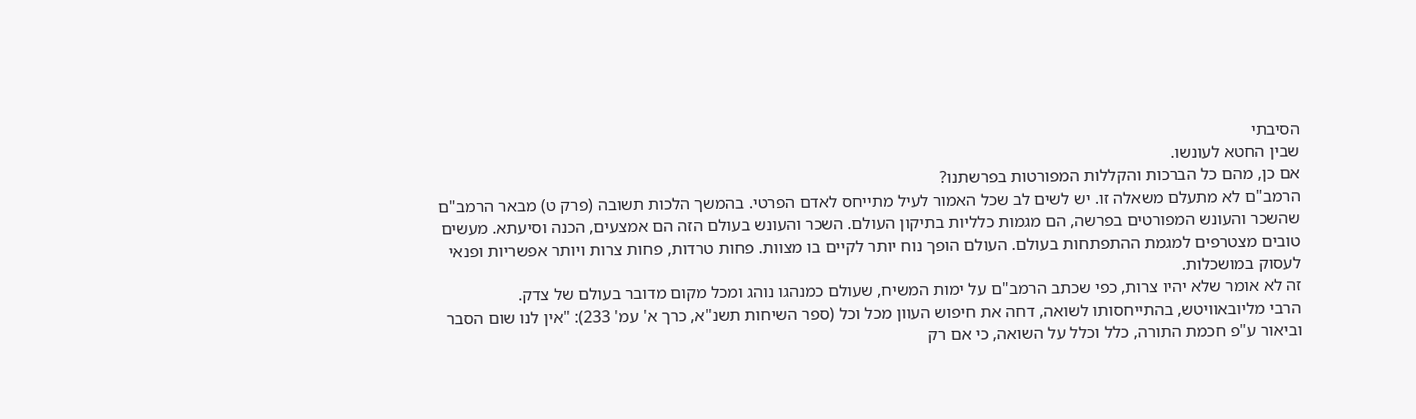הסיבתי
שבין החטא לעונשו.
אם כן, מהם כל הברכות והקללות המפורטות בפרשתנו?
הרמב"ם לא מתעלם משאלה זו. יש לשים לב שכל האמור לעיל מתייחס לאדם הפרטי. בהמשך הלכות תשובה (פרק ט) מבאר הרמב"ם שהשכר והעונש המפורטים בפרשה, הם מגמות כלליות בתיקון העולם. השכר והעונש בעולם הזה הם אמצעים, הכנה וסיעתא. מעשים טובים מצטרפים למגמת ההתפתחות בעולם. העולם הופך נוח יותר לקיים בו מצוות. פחות טרדות, פחות צרות ויותר אפשריות ופנאי לעסוק במושכלות.
זה לא אומר שלא יהיו צרות, כפי שכתב הרמב"ם על ימות המשיח, שעולם כמנהגו נוהג ומכל מקום מדובר בעולם של צדק.
הרבי מליובאוויטש, בהתייחסותו לשואה, דחה את חיפוש העוון מכל וכל (ספר השיחות תשנ"א, כרך א' עמ' 233): "אין לנו שום הסבר וביאור ע"פ חכמת התורה, כלל וכלל על השואה, כי אם רק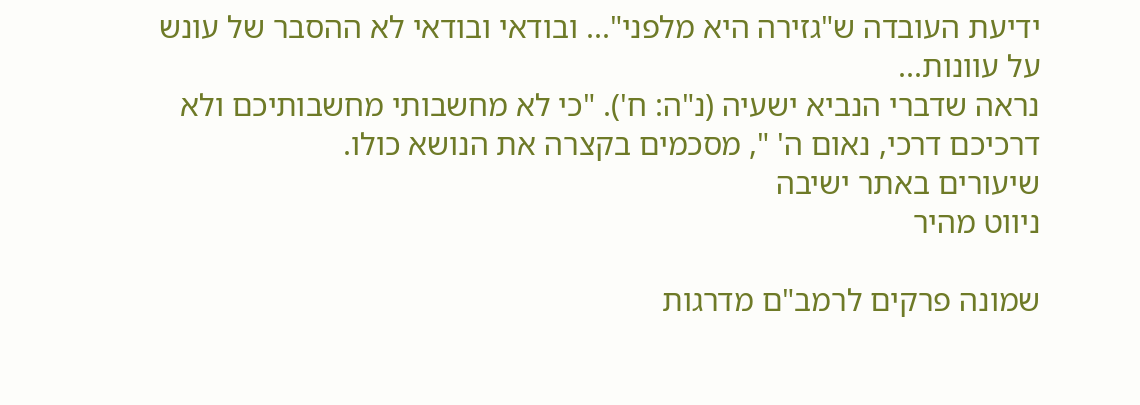ידיעת העובדה ש"גזירה היא מלפני"... ובודאי ובודאי לא ההסבר של עונש על עוונות...
נראה שדברי הנביא ישעיה (נ"ה: ח'). "כי לא מחשבותי מחשבותיכם ולא דרכיכם דרכי, נאום ה' ", מסכמים בקצרה את הנושא כולו.
שיעורים באתר ישיבה
ניווט מהיר

שמונה פרקים לרמב"ם מדרגות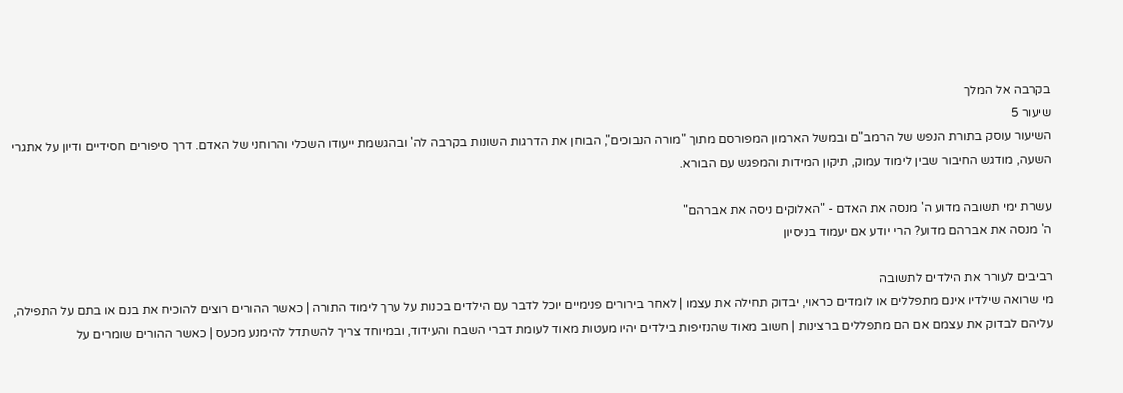בקרבה אל המלך
שיעור 5
השיעור עוסק בתורת הנפש של הרמב"ם ובמשל הארמון המפורסם מתוך "מורה הנבוכים", הבוחן את הדרגות השונות בקרבה לה' ובהגשמת ייעודו השכלי והרוחני של האדם. דרך סיפורים חסידיים ודיון על אתגרי השעה, מודגש החיבור שבין לימוד עמוק, תיקון המידות והמפגש עם הבורא.

עשרת ימי תשובה מדוע ה' מנסה את האדם - "האלוקים ניסה את אברהם"
ה' מנסה את אברהם מדוע? הרי יודע אם יעמוד בניסיון

רביבים לעורר את הילדים לתשובה
מי שרואה שילדיו אינם מתפללים או לומדים כראוי, יבדוק תחילה את עצמו | לאחר בירורים פנימיים יוכל לדבר עם הילדים בכנות על ערך לימוד התורה | כאשר ההורים רוצים להוכיח את בנם או בתם על התפילה, עליהם לבדוק את עצמם אם הם מתפללים ברצינות | חשוב מאוד שהנזיפות בילדים יהיו מעטות מאוד לעומת דברי השבח והעידוד, ובמיוחד צריך להשתדל להימנע מכעס | כאשר ההורים שומרים על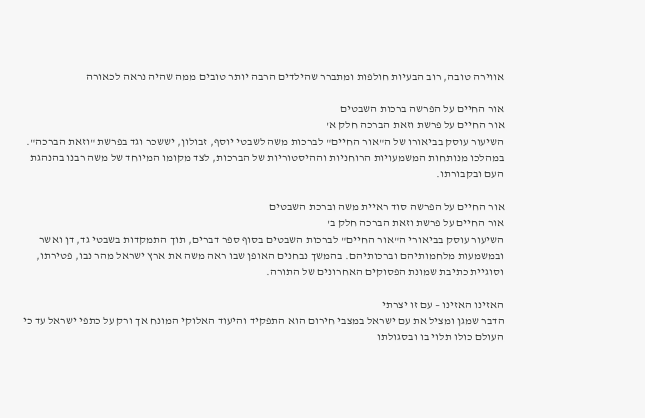אווירה טובה, רוב הבעיות חולפות ומתברר שהילדים הרבה יותר טובים ממה שהיה נראה לכאורה

אור החיים על הפרשה ברכות השבטים
אור החיים על פרשת וזאת הברכה חלק א'
השיעור עוסק בביאורו של ה"אור החיים" לברכות משה לשבטי יוסף, זבולון, יששכר וגד בפרשת "וזאת הברכה". במהלכו מנותחות המשמעויות הרוחניות וההיסטוריות של הברכות, לצד מקומו המיוחד של משה רבנו בהנהגת העם ובקבורתו.

אור החיים על הפרשה סוד ראיית משה וברכת השבטים
אור החיים על פרשת וזאת הברכה חלק ב'
השיעור עוסק בביאורי ה"אור החיים" לברכות השבטים בסוף ספר דברים, תוך התמקדות בשבטי גד, דן ואשר ובמשמעות מלחמותיהם וברכותיהם. בהמשך נבחנים האופן שבו ראה משה את ארץ ישראל מהר נבו, פטירתו, וסוגיית כתיבת שמונת הפסוקים האחרונים של התורה.

האזינו האזינו – עם זו יצרתי
הדבר שמגן ומציל את עם ישראל במצבי חירום הוא התפקיד והיעוד האלוקי המונח אך ורק על כתפי ישראל עד כי העולם כולו תלוי בו ובסגולתו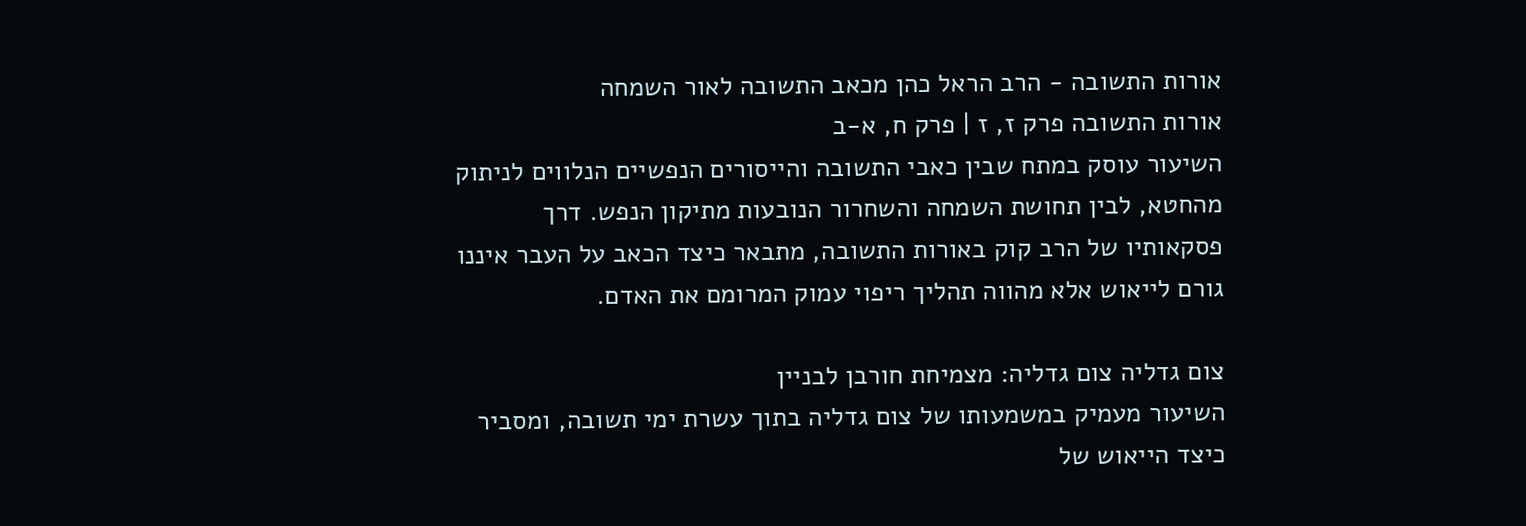אורות התשובה - הרב הראל כהן מכאב התשובה לאור השמחה
אורות התשובה פרק ז, ז | פרק ח, א-ב
השיעור עוסק במתח שבין כאבי התשובה והייסורים הנפשיים הנלווים לניתוק מהחטא, לבין תחושת השמחה והשחרור הנובעות מתיקון הנפש. דרך פסקאותיו של הרב קוק באורות התשובה, מתבאר כיצד הכאב על העבר איננו גורם לייאוש אלא מהווה תהליך ריפוי עמוק המרומם את האדם.

צום גדליה צום גדליה: מצמיחת חורבן לבניין
השיעור מעמיק במשמעותו של צום גדליה בתוך עשרת ימי תשובה, ומסביר כיצד הייאוש של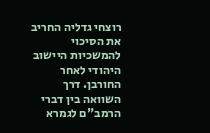רוצחי גדליה החריב את הסיכוי להמשכיות היישוב היהודי לאחר החורבן. דרך השוואה בין דברי הרמב"ם לגמרא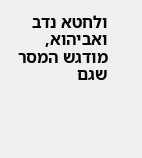ולחטא נדב ואביהוא, מודגש המסר שגם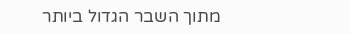מתוך השבר הגדול ביותר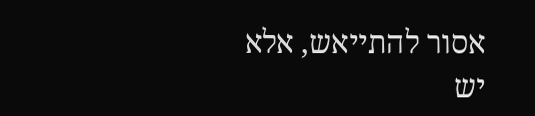אסור להתייאש, אלא יש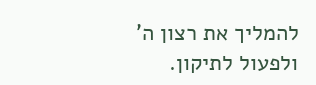להמליך את רצון ה' ולפעול לתיקון.